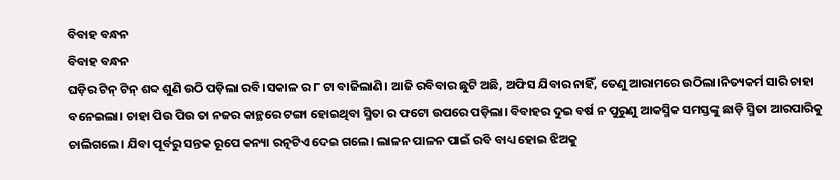ବିବାହ ବନ୍ଧନ
ବିବାହ ବନ୍ଧନ
ଘଡ଼ିର ଟିନ୍ ଟିନ୍ ଶବ୍ଦ ଶୁଣି ଉଠି ପଡ଼ିଲା ରବି।ସକାଳ ର ୮ ଟା ବାଜିଲାଣି। ଆଜି ରବିବାର ଛୁଟି ଅଛି, ଅଫିସ ଯିବାର ନାହିଁ, ତେଣୁ ଆରାମରେ ଉଠିଲା।ନିତ୍ୟକର୍ମ ସାରି ଚାହା ବନେଇଲା। ଚାହା ପିଉ ପିଉ ତା ନଜର କାନ୍ଥରେ ଟଙ୍ଗା ହୋଇଥିବା ସ୍ମିତା ର ଫଟୋ ଉପରେ ପଡ଼ିଲା। ବିବାହର ଦୁଇ ବର୍ଷ ନ ପୁରୁଣୁ ଆକସ୍ମିକ ସମସ୍ତଙ୍କୁ ଛାଡ଼ି ସ୍ମିତା ଆରପାରିକୁ ଚାଲିଗଲେ। ଯିବା ପୂର୍ବରୁ ସନ୍ତକ ରୂପେ କନ୍ୟା ରତ୍ନଟିଏ ଦେଇ ଗଲେ। ଲାଳନ ପାଳନ ପାଇଁ ରବି ବାଧ୍ୟ ହୋଇ ଝିଅକୁ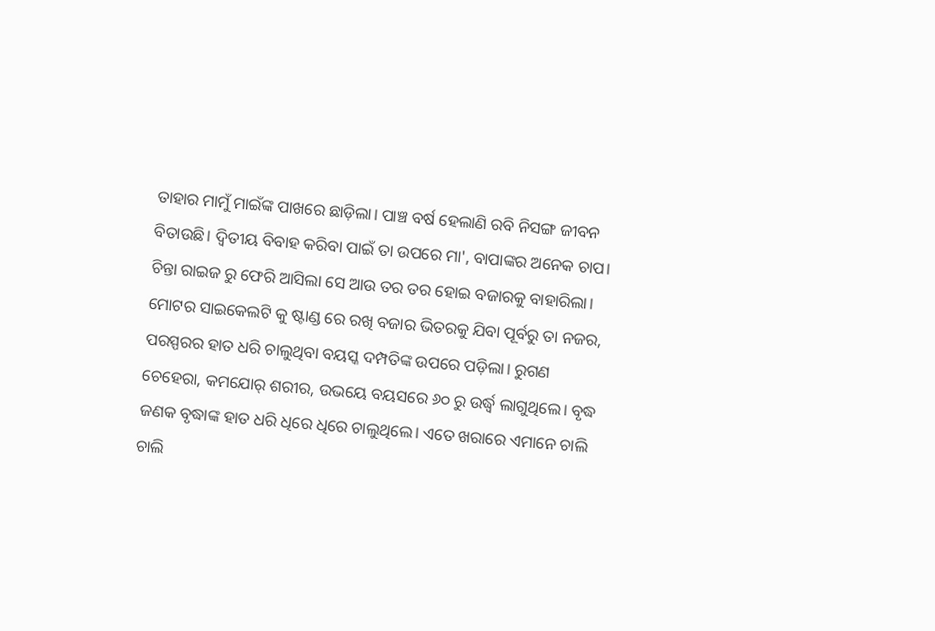ତାହାର ମାମୁଁ ମାଇଁଙ୍କ ପାଖରେ ଛାଡ଼ିଲା। ପାଞ୍ଚ ବର୍ଷ ହେଲାଣି ରବି ନିସଙ୍ଗ ଜୀବନ ବିତାଉଛି। ଦ୍ଵିତୀୟ ବିବାହ କରିବା ପାଇଁ ତା ଉପରେ ମା', ବାପାଙ୍କର ଅନେକ ଚାପ। ଚିନ୍ତା ରାଇଜ ରୁ ଫେରି ଆସିଲା ସେ ଆଉ ତର ତର ହୋଇ ବଜାରକୁ ବାହାରିଲା।
ମୋଟର ସାଇକେଲଟି କୁ ଷ୍ଟାଣ୍ଡ ରେ ରଖି ବଜାର ଭିତରକୁ ଯିବା ପୂର୍ବରୁ ତା ନଜର, ପରସ୍ପରର ହାତ ଧରି ଚାଲୁଥିବା ବୟସ୍କ ଦମ୍ପତିଙ୍କ ଉପରେ ପଡ଼ିଲା। ରୁଗଣ ଚେହେରା, କମଯୋର୍ ଶରୀର, ଉଭୟେ ବୟସରେ ୬୦ ରୁ ଉର୍ଦ୍ଧ୍ବ ଲାଗୁଥିଲେ। ବୃଦ୍ଧ ଜଣକ ବୃଦ୍ଧାଙ୍କ ହାତ ଧରି ଧିରେ ଧିରେ ଚାଲୁଥିଲେ। ଏତେ ଖରାରେ ଏମାନେ ଚାଲି ଚାଲି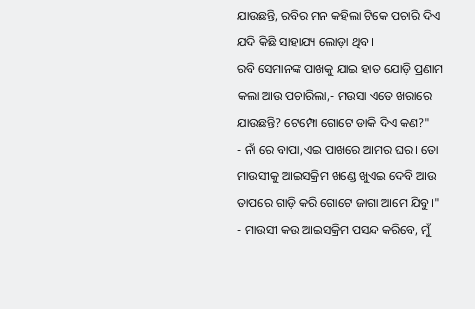ଯାଉଛନ୍ତି, ରବିର ମନ କହିଲା ଟିକେ ପଚାରି ଦିଏ ଯଦି କିଛି ସାହାଯ୍ୟ ଲୋଡ଼ା ଥିବ।
ରବି ସେମାନଙ୍କ ପାଖକୁ ଯାଇ ହାତ ଯୋଡ଼ି ପ୍ରଣାମ କଲା ଆଉ ପଚାରିଲା,- ମଉସା ଏତେ ଖରାରେ ଯାଉଛନ୍ତି? ଟେମ୍ପୋ ଗୋଟେ ଡାକି ଦିଏ କଣ?"
- ନାଁ ରେ ବାପା,ଏଇ ପାଖରେ ଆମର ଘର। ତୋ ମାଉସୀକୁ ଆଇସକ୍ରିମ ଖଣ୍ଡେ ଖୁଏଇ ଦେବି ଆଉ ତାପରେ ଗାଡ଼ି କରି ଗୋଟେ ଜାଗା ଆମେ ଯିବୁ।"
- ମାଉସୀ କଉ ଆଇସକ୍ରିମ ପସନ୍ଦ କରିବେ, ମୁଁ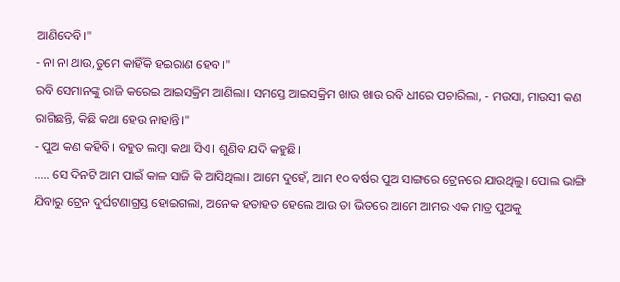ଆଣିଦେବି।"
- ନା ନା ଥାଉ,ତୁମେ କାହିଁକି ହଇରାଣ ହେବ।"
ରବି ସେମାନଙ୍କୁ ରାଜି କରେଇ ଆଇସକ୍ରିମ ଆଣିଲା। ସମସ୍ତେ ଆଇସକ୍ରିମ ଖାଉ ଖାଉ ରବି ଧୀରେ ପଚାରିଲା, - ମଉସା, ମାଉସୀ କଣ ରାଗିଛନ୍ତି, କିଛି କଥା ହେଉ ନାହାନ୍ତି।"
- ପୁଅ କଣ କହିବି। ବହୁତ ଲମ୍ବା କଥା ସିଏ। ଶୁଣିବ ଯଦି କହୁଛି।
..... ସେ ଦିନଟି ଆମ ପାଇଁ କାଳ ସାଜି କି ଆସିଥିଲା। ଆମେ ଦୁହେଁ, ଆମ ୧୦ ବର୍ଷର ପୁଅ ସାଙ୍ଗରେ ଟ୍ରେନରେ ଯାଉଥିଲୁ। ପୋଲ ଭାଙ୍ଗି ଯିବାରୁ ଟ୍ରେନ ଦୁର୍ଘଟଣାଗ୍ରସ୍ତ ହୋଇଗଲା, ଅନେକ ହତାହତ ହେଲେ ଆଉ ତା ଭିତରେ ଆମେ ଆମର ଏକ ମାତ୍ର ପୁଅକୁ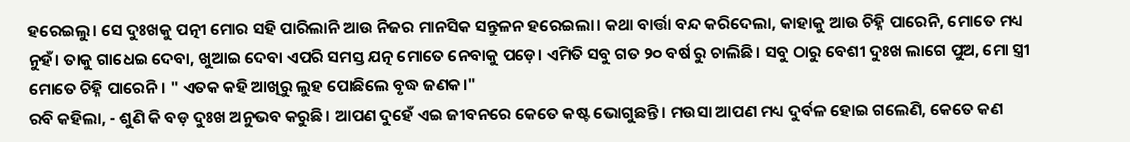ହରେଇଲୁ। ସେ ଦୁଃଖକୁ ପତ୍ନୀ ମୋର ସହି ପାରିଲାନି ଆଉ ନିଜର ମାନସିକ ସନ୍ତୁଳନ ହରେଇଲା। କଥା ବାର୍ତ୍ତା ବନ୍ଦ କରିଦେଲା, କାହାକୁ ଆଉ ଚିହ୍ନି ପାରେନି, ମୋତେ ମଧ୍ୟ ନୁହଁ। ତାକୁ ଗାଧେଇ ଦେବା, ଖୁଆଇ ଦେବା ଏପରି ସମସ୍ତ ଯତ୍ନ ମୋତେ ନେବାକୁ ପଡ଼େ। ଏମିତି ସବୁ ଗତ ୨୦ ବର୍ଷ ରୁ ଚାଲିଛି। ସବୁ ଠାରୁ ବେଶୀ ଦୁଃଖ ଲାଗେ ପୁଅ, ମୋ ସ୍ତ୍ରୀ ମୋତେ ଚିହ୍ନି ପାରେନି। " ଏତକ କହି ଆଖିରୁ ଲୁହ ପୋଛିଲେ ବୃଦ୍ଧ ଜଣକ।"
ରବି କହିଲା, - ଶୁଣି କି ବଡ଼ ଦୁଃଖ ଅନୁଭବ କରୁଛି। ଆପଣ ଦୁହେଁ ଏଇ ଜୀବନରେ କେତେ କଷ୍ଟ ଭୋଗୁଛନ୍ତି। ମଉସା ଆପଣ ମଧ୍ୟ ଦୁର୍ବଳ ହୋଇ ଗଲେଣି, କେତେ କଣ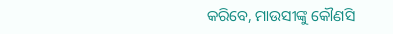କରିବେ, ମାଉସୀଙ୍କୁ କୌଣସି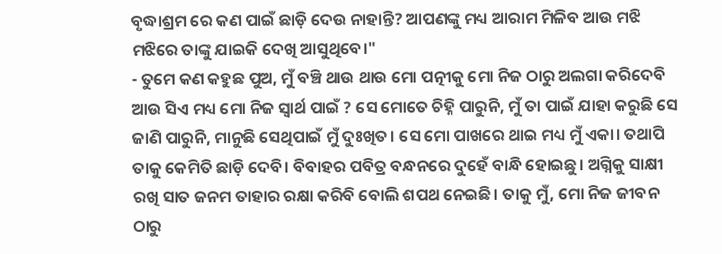ବୃଦ୍ଧାଶ୍ରମ ରେ କଣ ପାଇଁ ଛାଡ଼ି ଦେଉ ନାହାନ୍ତି? ଆପଣଙ୍କୁ ମଧ୍ୟ ଆରାମ ମିଳିବ ଆଉ ମଝି ମଝିରେ ତାଙ୍କୁ ଯାଇକି ଦେଖି ଆସୁଥିବେ।"
- ତୁମେ କଣ କହୁଛ ପୁଅ, ମୁଁ ବଞ୍ଚି ଥାଉ ଥାଉ ମୋ ପତ୍ନୀକୁ ମୋ ନିଜ ଠାରୁ ଅଲଗା କରିଦେବି ଆଉ ସିଏ ମଧ୍ୟ ମୋ ନିଜ ସ୍ବାର୍ଥ ପାଇଁ ? ସେ ମୋତେ ଚିହ୍ନି ପାରୁନି, ମୁଁ ତା ପାଇଁ ଯାହା କରୁଛି ସେ ଜାଣି ପାରୁନି, ମାନୁଛି ସେଥିପାଇଁ ମୁଁ ଦୁଃଖିତ। ସେ ମୋ ପାଖରେ ଥାଇ ମଧ୍ୟ ମୁଁ ଏକା। ତଥାପି ତାକୁ କେମିତି ଛାଡ଼ି ଦେବି। ବିବାହର ପବିତ୍ର ବନ୍ଧନରେ ଦୁହେଁ ବାନ୍ଧି ହୋଇଛୁ। ଅଗ୍ନିକୁ ସାକ୍ଷୀ ରଖି ସାତ ଜନମ ତାହାର ରକ୍ଷା କରିବି ବୋଲି ଶପଥ ନେଇଛି। ତାକୁ ମୁଁ, ମୋ ନିଜ ଜୀବନ ଠାରୁ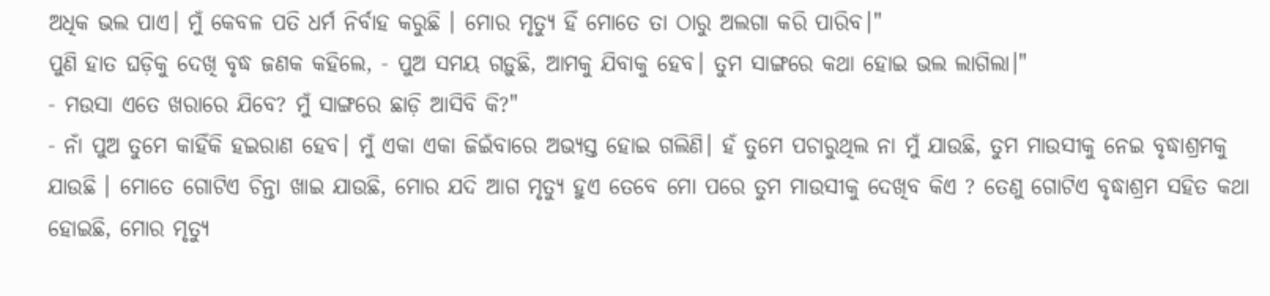ଅଧିକ ଭଲ ପାଏ। ମୁଁ କେବଳ ପତି ଧର୍ମ ନିର୍ବାହ କରୁଛି । ମୋର ମୃତ୍ୟୁ ହିଁ ମୋତେ ତା ଠାରୁ ଅଲଗା କରି ପାରିବ।"
ପୁଣି ହାତ ଘଡ଼ିକୁ ଦେଖି ବୃଦ୍ଧ ଜଣକ କହିଲେ, - ପୁଅ ସମୟ ଗଡ଼ୁଛି, ଆମକୁ ଯିବାକୁ ହେବ। ତୁମ ସାଙ୍ଗରେ କଥା ହୋଇ ଭଲ ଲାଗିଲା।"
- ମଉସା ଏତେ ଖରାରେ ଯିବେ? ମୁଁ ସାଙ୍ଗରେ ଛାଡ଼ି ଆସିବି କି?"
- ନାଁ ପୁଅ ତୁମେ କାହିଁକି ହଇରାଣ ହେବ। ମୁଁ ଏକା ଏକା ଜିଇଁବାରେ ଅଭ୍ୟସ୍ତ ହୋଇ ଗଲିଣି। ହଁ ତୁମେ ପଚାରୁଥିଲ ନା ମୁଁ ଯାଉଛି, ତୁମ ମାଉସୀକୁ ନେଇ ବୃଦ୍ଧାଶ୍ରମକୁ ଯାଉଛି । ମୋତେ ଗୋଟିଏ ଚିନ୍ତା ଖାଇ ଯାଉଛି, ମୋର ଯଦି ଆଗ ମୃତ୍ୟୁ ହୁଏ ତେବେ ମୋ ପରେ ତୁମ ମାଉସୀକୁ ଦେଖିବ କିଏ ? ତେଣୁ ଗୋଟିଏ ବୃଦ୍ଧାଶ୍ରମ ସହିତ କଥା ହୋଇଛି, ମୋର ମୃତ୍ୟୁ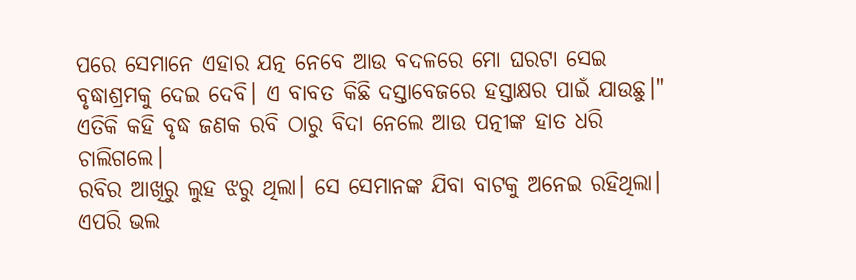ପରେ ସେମାନେ ଏହାର ଯତ୍ନ ନେବେ ଆଉ ବଦଳରେ ମୋ ଘରଟା ସେଇ ବୃଦ୍ଧାଶ୍ରମକୁ ଦେଇ ଦେବି। ଏ ବାବତ କିଛି ଦସ୍ତାବେଜରେ ହସ୍ତାକ୍ଷର ପାଇଁ ଯାଉଛୁ।"
ଏତିକି କହି ବୃଦ୍ଧ ଜଣକ ରବି ଠାରୁ ବିଦା ନେଲେ ଆଉ ପତ୍ନୀଙ୍କ ହାତ ଧରି ଚାଲିଗଲେ।
ରବିର ଆଖିରୁ ଲୁହ ଝରୁ ଥିଲା। ସେ ସେମାନଙ୍କ ଯିବା ବାଟକୁ ଅନେଇ ରହିଥିଲା। ଏପରି ଭଲ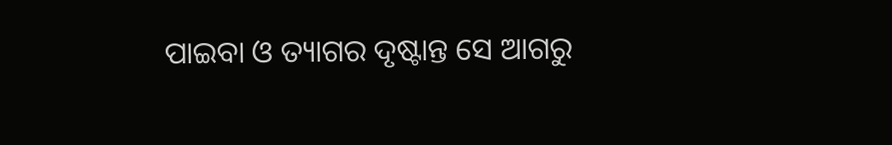ପାଇବା ଓ ତ୍ୟାଗର ଦୃଷ୍ଟାନ୍ତ ସେ ଆଗରୁ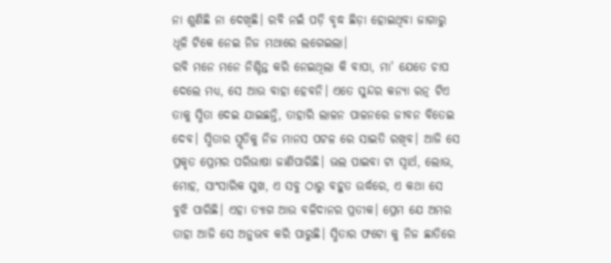ନା ଶୁଣିଛି ନା ଦେଖିଛି। ରବି ନଇଁ ପଡ଼ି ବୃଦ୍ଧ ଛିଡ଼ା ହୋଇଥିବା ଜାଗାରୁ ଧୂଳି ଟିକେ ନେଇ ନିଜ ମଥାରେ ଲଗେଇଲା।
ରବି ମନେ ମନେ ନିଶ୍ଚିନ୍ତ କରି ନେଇଥିଲା କି ବାପା, ମା' ଯେତେ ଚାପ ଦେଲେ ମଧ୍ୟ, ସେ ଆଉ ବାହା ହେବନି। ଏତେ ସୁନ୍ଦର କନ୍ୟା ରତ୍ନ ଟିଏ ତାକୁ ସ୍ମିତା ଦେଇ ଯାଇଛନ୍ତି, ତାହାରି ଲାଳନ ପାଳନରେ ଜୀବନ ବିତେଇ ଦେବ। ସ୍ମିତାର ସ୍ମୃତିକୁ ନିଜ ମାନସ ପଟଳ ରେ ସାଇତି ରଖିବ। ଆଜି ସେ ପ୍ରକୃତ ପ୍ରେମର ପରିଭାଷା ଜାଣିପାରିଛି। ଭଲ ପାଇବା ଟା ସ୍ବାର୍ଥ, ଲୋଭ, ମୋହ, ସାଂସାରିକ ସୁଖ, ଏ ସବୁ ଠାରୁ ବହୁତ ଉର୍ଦ୍ଧରେ, ଏ କଥା ସେ ବୁଝି ପାରିଛି। ଏହା ତ୍ୟାଗ ଆଉ ବଳିଦାନର ପ୍ରତୀକ। ପ୍ରେମ ଯେ ଅମର ତାହା ଆଜି ସେ ଅନୁଭବ କରି ପାରୁଛି। ସ୍ମିତାର ଫଟୋ କୁ ନିଜ ଛାତିରେ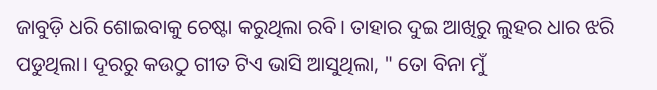ଜାବୁଡ଼ି ଧରି ଶୋଇବାକୁ ଚେଷ୍ଟା କରୁଥିଲା ରବି। ତାହାର ଦୁଇ ଆଖିରୁ ଲୁହର ଧାର ଝରି ପଡୁଥିଲା। ଦୂରରୁ କଉଠୁ ଗୀତ ଟିଏ ଭାସି ଆସୁଥିଲା, " ତୋ ବିନା ମୁଁ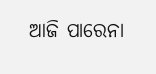ଆଜି ପାରେନା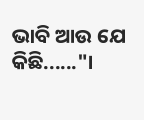ଭାବି ଆଉ ଯେ କିଛି......"।